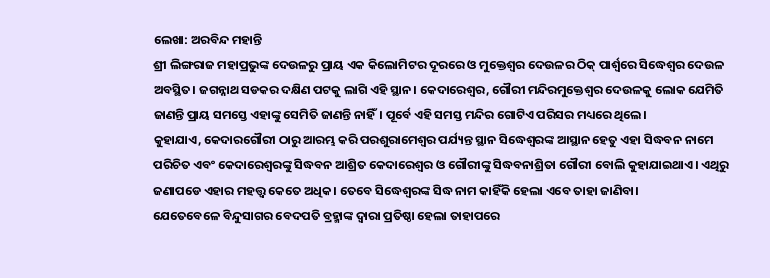ଲେଖା: ଅରବିନ୍ଦ ମହାନ୍ତି
ଶ୍ରୀ ଲିଙ୍ଗରାଜ ମହାପ୍ରଭୁଙ୍କ ଦେଉଳରୁ ପ୍ରାୟ ଏକ କିଲୋମିଟର ଦୂରରେ ଓ ମୁକ୍ତେଶ୍ଵର ଦେଉଳର ଠିକ୍ ପାର୍ଶ୍ୱରେ ସିଦ୍ଧେଶ୍ୱର ଦେଉଳ ଅବସ୍ଥିତ। ଜଗନ୍ନାଥ ସଡକର ଦକ୍ଷିଣ ପଟକୁ ଲାଗି ଏହି ସ୍ଥାନ। କେଦାରେଶ୍ବର, ଗୌରୀ ମନ୍ଦିରମୁକ୍ତେଶ୍ଵର ଦେଉଳକୁ ଲୋକ ଯେମିତି ଜାଣନ୍ତି ପ୍ରାୟ ସମସ୍ତେ ଏହାଙ୍କୁ ସେମିତି ଜାଣନ୍ତି ନାହିଁ। ପୂର୍ବେ ଏହି ସମସ୍ତ ମନ୍ଦିର ଗୋଟିଏ ପରିସର ମଧ୍ୟରେ ଥିଲେ।
କୁହାଯାଏ, କେଦାରଗୌରୀ ଠାରୁ ଆରମ୍ଭ କରି ପରଶୁରାମେଶ୍ୱର ପର୍ଯ୍ୟନ୍ତ ସ୍ଥାନ ସିଦ୍ଧେଶ୍ବରଙ୍କ ଆସ୍ଥାନ ହେତୁ ଏହା ସିଦ୍ଧବନ ନାମେ ପରିଚିତ ଏବଂ କେଦାରେଶ୍ବରଙ୍କୁ ସିଦ୍ଧବନ ଆଶ୍ରିତ କେଦାରେଶ୍ବର ଓ ଗୌରୀଙ୍କୁ ସିଦ୍ଧବନାଶ୍ରିତା ଗୌରୀ ବୋଲି କୁହାଯାଇଥାଏ। ଏଥିରୁ ଜଣାପଡେ ଏହାର ମହତ୍ତ୍ୱ କେତେ ଅଧିକ। ତେବେ ସିଦ୍ଧେଶ୍ବରଙ୍କ ସିଦ୍ଧ ନାମ କାହିଁକି ହେଲା ଏବେ ତାହା ଜାଣିବା।
ଯେତେବେଳେ ବିନ୍ଦୁସାଗର ବେଦପତି ବ୍ରହ୍ମାଙ୍କ ଦ୍ୱାରା ପ୍ରତିଷ୍ଠା ହେଲା ତାହାପରେ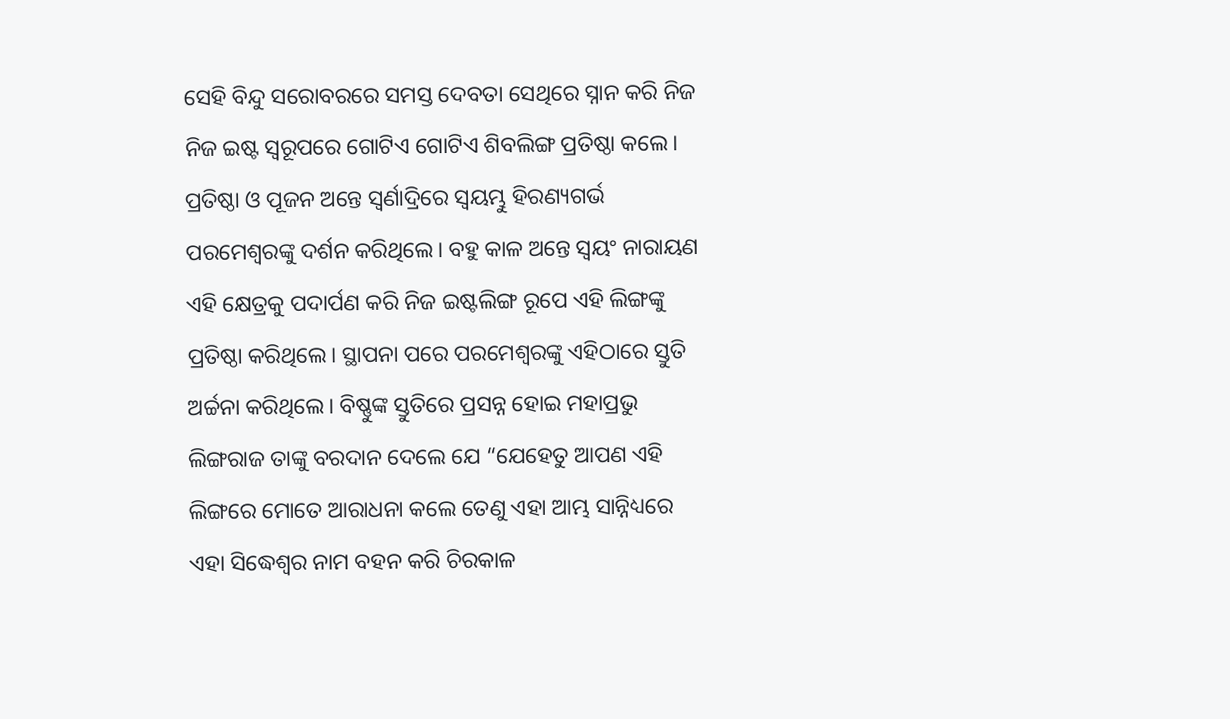ସେହି ବିନ୍ଦୁ ସରୋବରରେ ସମସ୍ତ ଦେବତା ସେଥିରେ ସ୍ନାନ କରି ନିଜ ନିଜ ଇଷ୍ଟ ସ୍ୱରୂପରେ ଗୋଟିଏ ଗୋଟିଏ ଶିବଲିଙ୍ଗ ପ୍ରତିଷ୍ଠା କଲେ। ପ୍ରତିଷ୍ଠା ଓ ପୂଜନ ଅନ୍ତେ ସ୍ୱର୍ଣାଦ୍ରିରେ ସ୍ୱୟମ୍ଭୁ ହିରଣ୍ୟଗର୍ଭ ପରମେଶ୍ୱରଙ୍କୁ ଦର୍ଶନ କରିଥିଲେ। ବହୁ କାଳ ଅନ୍ତେ ସ୍ୱୟଂ ନାରାୟଣ ଏହି କ୍ଷେତ୍ରକୁ ପଦାର୍ପଣ କରି ନିଜ ଇଷ୍ଟଲିଙ୍ଗ ରୂପେ ଏହି ଲିଙ୍ଗଙ୍କୁ ପ୍ରତିଷ୍ଠା କରିଥିଲେ। ସ୍ଥାପନା ପରେ ପରମେଶ୍ୱରଙ୍କୁ ଏହିଠାରେ ସ୍ତୁତି ଅର୍ଚ୍ଚନା କରିଥିଲେ। ବିଷ୍ଣୁଙ୍କ ସ୍ତୁତିରେ ପ୍ରସନ୍ନ ହୋଇ ମହାପ୍ରଭୁ ଲିଙ୍ଗରାଜ ତାଙ୍କୁ ବରଦାନ ଦେଲେ ଯେ “ଯେହେତୁ ଆପଣ ଏହି ଲିଙ୍ଗରେ ମୋତେ ଆରାଧନା କଲେ ତେଣୁ ଏହା ଆମ୍ଭ ସାନ୍ନିଧ୍ୟରେ ଏହା ସିଦ୍ଧେଶ୍ବର ନାମ ବହନ କରି ଚିରକାଳ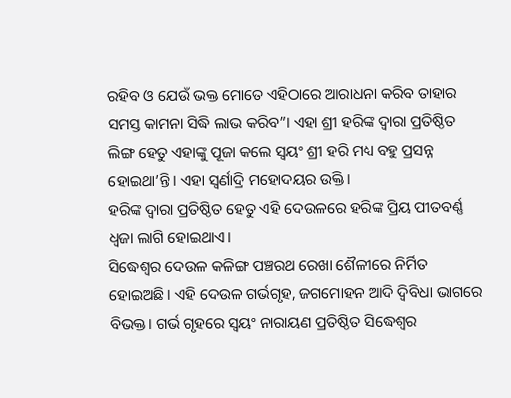ରହିବ ଓ ଯେଉଁ ଭକ୍ତ ମୋତେ ଏହିଠାରେ ଆରାଧନା କରିବ ତାହାର ସମସ୍ତ କାମନା ସିଦ୍ଧି ଲାଭ କରିବ”। ଏହା ଶ୍ରୀ ହରିଙ୍କ ଦ୍ୱାରା ପ୍ରତିଷ୍ଠିତ ଲିଙ୍ଗ ହେତୁ ଏହାଙ୍କୁ ପୂଜା କଲେ ସ୍ୱୟଂ ଶ୍ରୀ ହରି ମଧ୍ୟ ବହୁ ପ୍ରସନ୍ନ ହୋଇଥା’ନ୍ତି। ଏହା ସ୍ୱର୍ଣାଦ୍ରି ମହୋଦୟର ଉକ୍ତି।
ହରିଙ୍କ ଦ୍ୱାରା ପ୍ରତିଷ୍ଠିତ ହେତୁ ଏହି ଦେଉଳରେ ହରିଙ୍କ ପ୍ରିୟ ପୀତବର୍ଣ୍ଣ ଧ୍ୱଜା ଲାଗି ହୋଇଥାଏ।
ସିଦ୍ଧେଶ୍ବର ଦେଉଳ କଳିଙ୍ଗ ପଞ୍ଚରଥ ରେଖା ଶୈଳୀରେ ନିର୍ମିତ ହୋଇଅଛି। ଏହି ଦେଉଳ ଗର୍ଭଗୃହ, ଜଗମୋହନ ଆଦି ଦ୍ବିବିଧା ଭାଗରେ ବିଭକ୍ତ। ଗର୍ଭ ଗୃହରେ ସ୍ୱୟଂ ନାରାୟଣ ପ୍ରତିଷ୍ଠିତ ସିଦ୍ଧେଶ୍ବର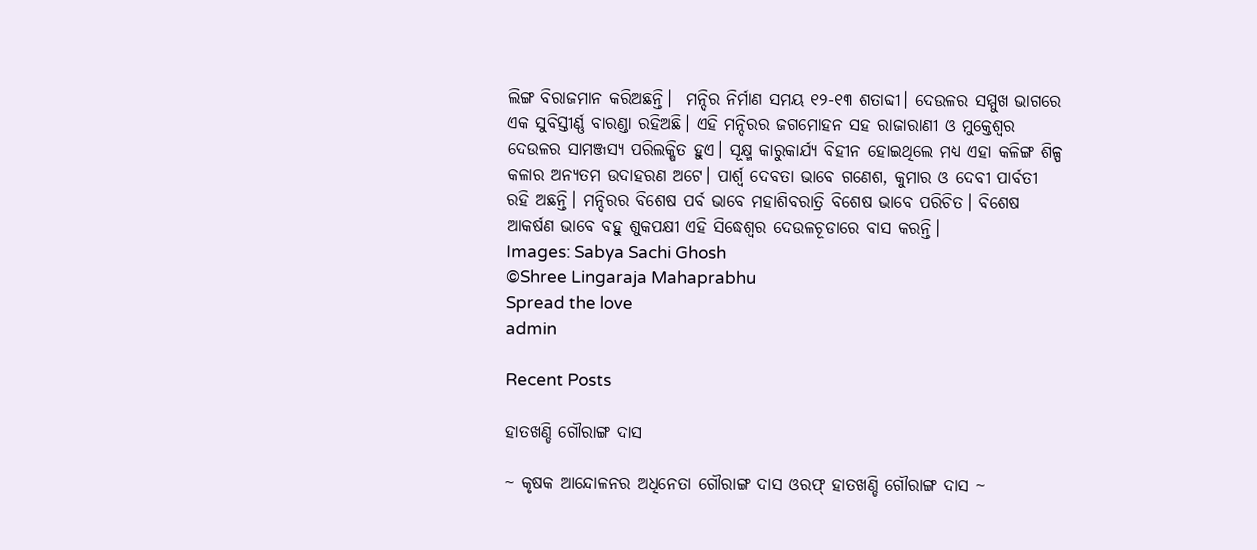ଲିଙ୍ଗ ବିରାଜମାନ କରିଅଛନ୍ତି।  ମନ୍ଦିର ନିର୍ମାଣ ସମୟ ୧୨-୧୩ ଶତାବ୍ଦୀ। ଦେଉଳର ସମ୍ମୁଖ ଭାଗରେ ଏକ ସୁବିସ୍ତୀର୍ଣ୍ଣ ବାରଣ୍ଡା ରହିଅଛି। ଏହି ମନ୍ଦିରର ଜଗମୋହନ ସହ ରାଜାରାଣୀ ଓ ମୁକ୍ତେଶ୍ଵର ଦେଉଳର ସାମଞ୍ଜସ୍ୟ ପରିଲକ୍ଷିତ ହୁଏ। ସୂକ୍ଷ୍ମ କାରୁକାର୍ଯ୍ୟ ବିହୀନ ହୋଇଥିଲେ ମଧ୍ୟ ଏହା କଳିଙ୍ଗ ଶିଳ୍ପ କଳାର ଅନ୍ୟତମ ଉଦାହରଣ ଅଟେ। ପାର୍ଶ୍ୱ ଦେବତା ଭାବେ ଗଣେଶ, କୁମାର ଓ ଦେବୀ ପାର୍ବତୀ ରହି ଅଛନ୍ତି। ମନ୍ଦିରର ବିଶେଷ ପର୍ବ ଭାବେ ମହାଶିବରାତ୍ରି ବିଶେଷ ଭାବେ ପରିଚିତ। ବିଶେଷ ଆକର୍ଷଣ ଭାବେ ବହୁ ଶୁକପକ୍ଷୀ ଏହି ସିଦ୍ଧେଶ୍ୱର ଦେଉଳଚୂଡାରେ ବାସ କରନ୍ତି।
Images: Sabya Sachi Ghosh
©Shree Lingaraja Mahaprabhu
Spread the love
admin

Recent Posts

ହାତଖଣ୍ଡି ଗୌରାଙ୍ଗ ଦାସ

~ କୃଷକ ଆନ୍ଦୋଳନର ଅଧିନେତା ଗୌରାଙ୍ଗ ଦାସ ଓରଫ୍ ହାତଖଣ୍ଡି ଗୌରାଙ୍ଗ ଦାସ ~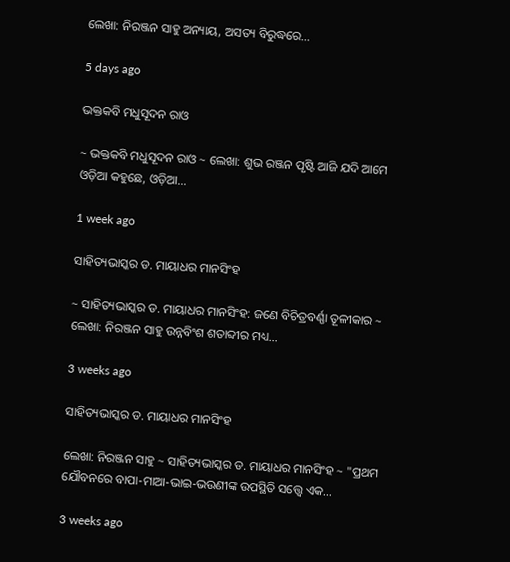ଲେଖା: ନିରଞ୍ଜନ ସାହୁ ଅନ୍ୟାୟ, ଅସତ୍ୟ ବିରୁଦ୍ଧରେ…

5 days ago

ଭକ୍ତକବି ମଧୁସୂଦନ ରାଓ

~ ଭକ୍ତକବି ମଧୁସୂଦନ ରାଓ ~ ଲେଖା: ଶୁଭ ରଞ୍ଜନ ପୃଷ୍ଟି ଆଜି ଯଦି ଆମେ ଓଡ଼ିଆ କହୁଛେ, ଓଡ଼ିଆ…

1 week ago

ସାହିତ୍ୟଭାସ୍କର ଡ. ମାୟାଧର ମାନସିଂହ

~ ସାହିତ୍ୟଭାସ୍କର ଡ. ମାୟାଧର ମାନସିଂହ: ଜଣେ ବିଚିତ୍ରବର୍ଣ୍ଣା ତୂଳୀକାର ~ ଲେଖା: ନିରଞ୍ଜନ ସାହୁ ଉନ୍ନବିଂଶ ଶତାବ୍ଦୀର ମଧ୍ୟ…

3 weeks ago

ସାହିତ୍ୟଭାସ୍କର ଡ. ମାୟାଧର ମାନସିଂହ

ଲେଖା: ନିରଞ୍ଜନ ସାହୁ ~ ସାହିତ୍ୟଭାସ୍କର ଡ. ମାୟାଧର ମାନସିଂହ ~ "ପ୍ରଥମ ଯୌବନରେ ବାପା-ମାଆ-ଭାଇ-ଭଉଣୀଙ୍କ ଉପସ୍ଥିତି ସତ୍ତ୍ୱେ ଏକ…

3 weeks ago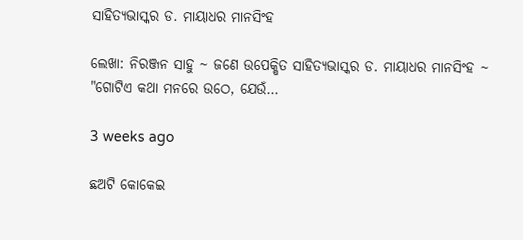ସାହିତ୍ୟଭାସ୍କର ଡ. ମାୟାଧର ମାନସିଂହ

ଲେଖା: ନିରଞ୍ଜନ ସାହୁ ~ ଜଣେ ଉପେକ୍ଷିତ ସାହିତ୍ୟଭାସ୍କର ଡ. ମାୟାଧର ମାନସିଂହ ~ "ଗୋଟିଏ କଥା ମନରେ ଉଠେ, ଯେଉଁ…

3 weeks ago

ଛଅଟି କୋକେଇ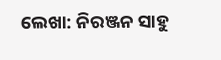ଲେଖା: ନିରଞ୍ଜନ ସାହୁ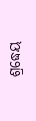ଶ୍ରଦ୍ଧେୟ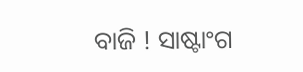ବାଜି ! ସାଷ୍ଟାଂଗ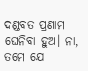ଦଣ୍ଡବତ ପ୍ରଣାମ ଘେନିବା ହୁଅ। ନା, ତମେ ଯେ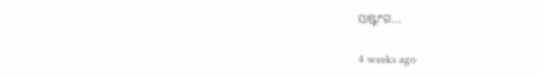ସାଷ୍ଟାଂଗ…

4 weeks ago